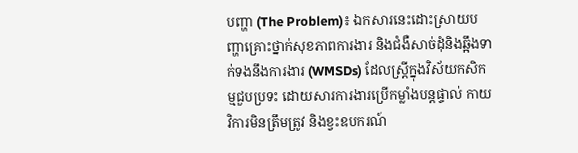បញ្ហា (The Problem)៖ ឯកសារនេះដោះស្រាយបញ្ហាគ្រោះថ្នាក់សុខភាពការងារ និងជំងឺសាច់ដុំនិងឆ្អឹងទាក់ទងនឹងការងារ (WMSDs) ដែលស្ត្រីក្នុងវិស័យកសិកម្មជួបប្រទះ ដោយសារការងារប្រើកម្លាំងបន្តផ្ទាល់ កាយវិការមិនត្រឹមត្រូវ និងខ្វះឧបករណ៍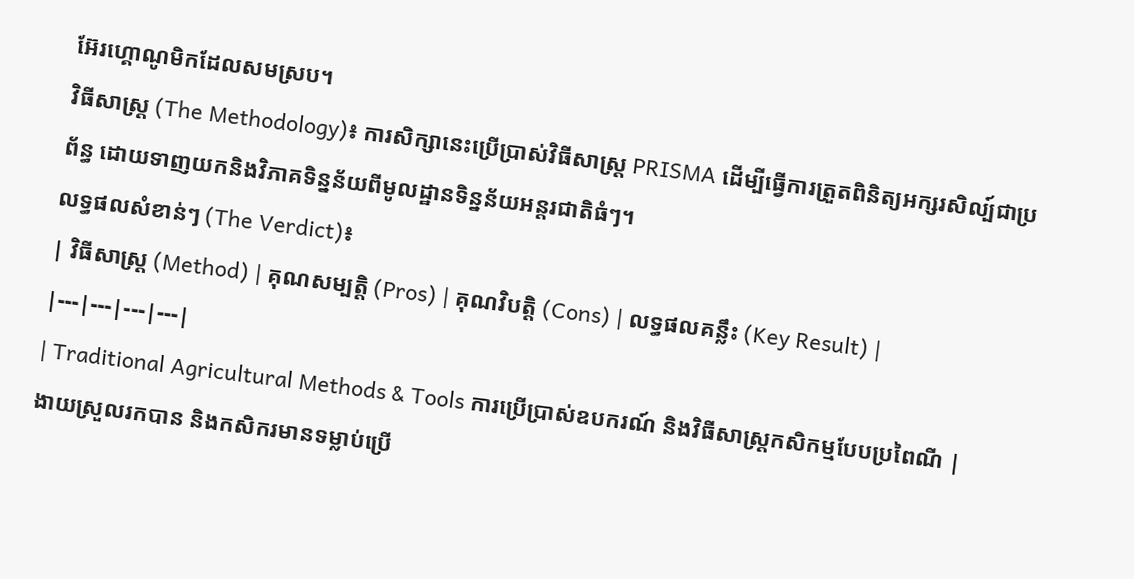អ៊ែរហ្គោណូមិកដែលសមស្រប។
វិធីសាស្ត្រ (The Methodology)៖ ការសិក្សានេះប្រើប្រាស់វិធីសាស្ត្រ PRISMA ដើម្បីធ្វើការត្រួតពិនិត្យអក្សរសិល្ប៍ជាប្រព័ន្ធ ដោយទាញយកនិងវិភាគទិន្នន័យពីមូលដ្ឋានទិន្នន័យអន្តរជាតិធំៗ។
លទ្ធផលសំខាន់ៗ (The Verdict)៖
| វិធីសាស្ត្រ (Method) | គុណសម្បត្តិ (Pros) | គុណវិបត្តិ (Cons) | លទ្ធផលគន្លឹះ (Key Result) |
|---|---|---|---|
| Traditional Agricultural Methods & Tools ការប្រើប្រាស់ឧបករណ៍ និងវិធីសាស្ត្រកសិកម្មបែបប្រពៃណី |
ងាយស្រួលរកបាន និងកសិករមានទម្លាប់ប្រើ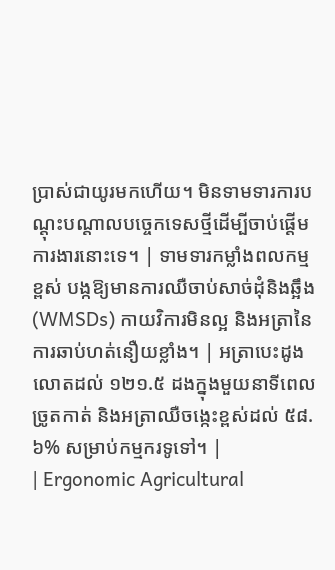ប្រាស់ជាយូរមកហើយ។ មិនទាមទារការបណ្តុះបណ្តាលបច្ចេកទេសថ្មីដើម្បីចាប់ផ្តើមការងារនោះទេ។ | ទាមទារកម្លាំងពលកម្មខ្ពស់ បង្កឱ្យមានការឈឺចាប់សាច់ដុំនិងឆ្អឹង (WMSDs) កាយវិការមិនល្អ និងអត្រានៃការឆាប់ហត់នឿយខ្លាំង។ | អត្រាបេះដូងលោតដល់ ១២១.៥ ដងក្នុងមួយនាទីពេលច្រូតកាត់ និងអត្រាឈឺចង្កេះខ្ពស់ដល់ ៥៨.៦% សម្រាប់កម្មករទូទៅ។ |
| Ergonomic Agricultural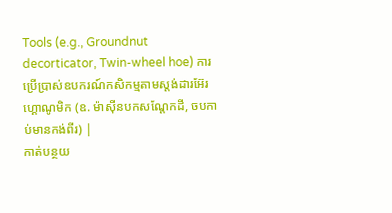Tools (e.g., Groundnut decorticator, Twin-wheel hoe) ការប្រើប្រាស់ឧបករណ៍កសិកម្មតាមស្តង់ដារអ៊ែរហ្គោណូមិក (ឧ. ម៉ាស៊ីនបកសណ្តែកដី, ចបកាប់មានកង់ពីរ) |
កាត់បន្ថយ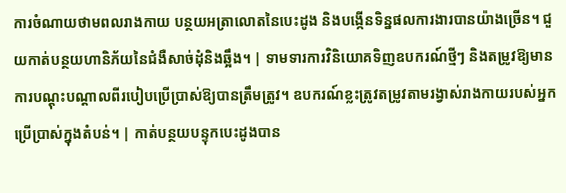ការចំណាយថាមពលរាងកាយ បន្ថយអត្រាលោតនៃបេះដូង និងបង្កើនទិន្នផលការងារបានយ៉ាងច្រើន។ ជួយកាត់បន្ថយហានិភ័យនៃជំងឺសាច់ដុំនិងឆ្អឹង។ | ទាមទារការវិនិយោគទិញឧបករណ៍ថ្មីៗ និងតម្រូវឱ្យមានការបណ្តុះបណ្តាលពីរបៀបប្រើប្រាស់ឱ្យបានត្រឹមត្រូវ។ ឧបករណ៍ខ្លះត្រូវតម្រូវតាមរង្វាស់រាងកាយរបស់អ្នកប្រើប្រាស់ក្នុងតំបន់។ | កាត់បន្ថយបន្ទុកបេះដូងបាន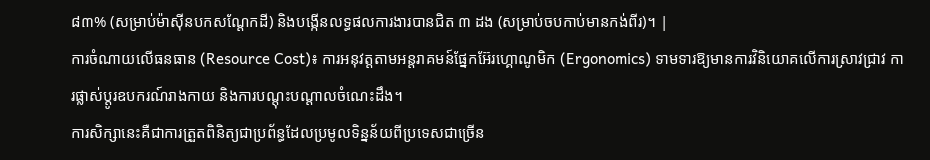៨៣% (សម្រាប់ម៉ាស៊ីនបកសណ្តែកដី) និងបង្កើនលទ្ធផលការងារបានជិត ៣ ដង (សម្រាប់ចបកាប់មានកង់ពីរ)។ |
ការចំណាយលើធនធាន (Resource Cost)៖ ការអនុវត្តតាមអន្តរាគមន៍ផ្នែកអ៊ែរហ្គោណូមិក (Ergonomics) ទាមទារឱ្យមានការវិនិយោគលើការស្រាវជ្រាវ ការផ្លាស់ប្តូរឧបករណ៍រាងកាយ និងការបណ្តុះបណ្តាលចំណេះដឹង។
ការសិក្សានេះគឺជាការត្រួតពិនិត្យជាប្រព័ន្ធដែលប្រមូលទិន្នន័យពីប្រទេសជាច្រើន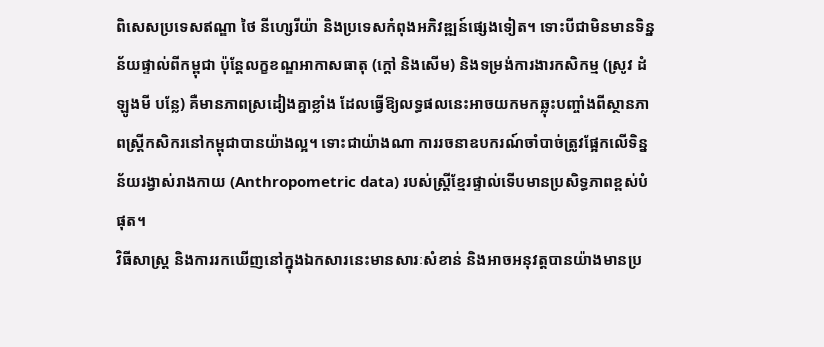ពិសេសប្រទេសឥណ្ឌា ថៃ នីហ្សេរីយ៉ា និងប្រទេសកំពុងអភិវឌ្ឍន៍ផ្សេងទៀត។ ទោះបីជាមិនមានទិន្នន័យផ្ទាល់ពីកម្ពុជា ប៉ុន្តែលក្ខខណ្ឌអាកាសធាតុ (ក្តៅ និងសើម) និងទម្រង់ការងារកសិកម្ម (ស្រូវ ដំឡូងមី បន្លែ) គឺមានភាពស្រដៀងគ្នាខ្លាំង ដែលធ្វើឱ្យលទ្ធផលនេះអាចយកមកឆ្លុះបញ្ចាំងពីស្ថានភាពស្ត្រីកសិករនៅកម្ពុជាបានយ៉ាងល្អ។ ទោះជាយ៉ាងណា ការរចនាឧបករណ៍ចាំបាច់ត្រូវផ្អែកលើទិន្នន័យរង្វាស់រាងកាយ (Anthropometric data) របស់ស្ត្រីខ្មែរផ្ទាល់ទើបមានប្រសិទ្ធភាពខ្ពស់បំផុត។
វិធីសាស្ត្រ និងការរកឃើញនៅក្នុងឯកសារនេះមានសារៈសំខាន់ និងអាចអនុវត្តបានយ៉ាងមានប្រ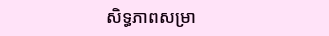សិទ្ធភាពសម្រា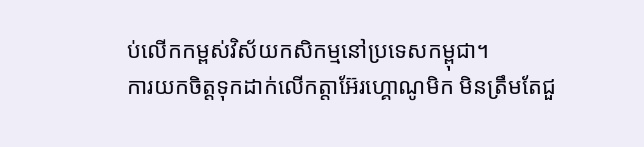ប់លើកកម្ពស់វិស័យកសិកម្មនៅប្រទេសកម្ពុជា។
ការយកចិត្តទុកដាក់លើកត្តាអ៊ែរហ្គោណូមិក មិនត្រឹមតែជួ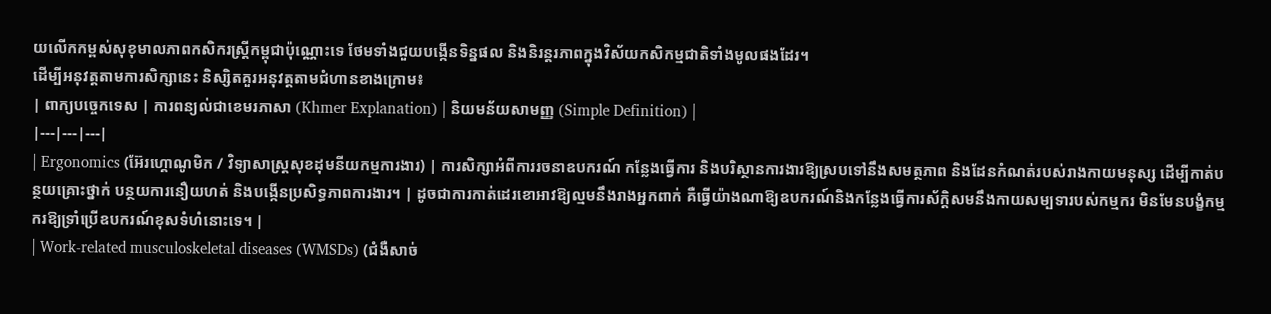យលើកកម្ពស់សុខុមាលភាពកសិករស្ត្រីកម្ពុជាប៉ុណ្ណោះទេ ថែមទាំងជួយបង្កើនទិន្នផល និងនិរន្តរភាពក្នុងវិស័យកសិកម្មជាតិទាំងមូលផងដែរ។
ដើម្បីអនុវត្តតាមការសិក្សានេះ និស្សិតគួរអនុវត្តតាមជំហានខាងក្រោម៖
| ពាក្យបច្ចេកទេស | ការពន្យល់ជាខេមរភាសា (Khmer Explanation) | និយមន័យសាមញ្ញ (Simple Definition) |
|---|---|---|
| Ergonomics (អ៊ែរហ្គោណូមិក / វិទ្យាសាស្ត្រសុខដុមនីយកម្មការងារ) | ការសិក្សាអំពីការរចនាឧបករណ៍ កន្លែងធ្វើការ និងបរិស្ថានការងារឱ្យស្របទៅនឹងសមត្ថភាព និងដែនកំណត់របស់រាងកាយមនុស្ស ដើម្បីកាត់បន្ថយគ្រោះថ្នាក់ បន្ថយការនឿយហត់ និងបង្កើនប្រសិទ្ធភាពការងារ។ | ដូចជាការកាត់ដេរខោអាវឱ្យល្មមនឹងរាងអ្នកពាក់ គឺធ្វើយ៉ាងណាឱ្យឧបករណ៍និងកន្លែងធ្វើការស័ក្តិសមនឹងកាយសម្បទារបស់កម្មករ មិនមែនបង្ខំកម្មករឱ្យទ្រាំប្រើឧបករណ៍ខុសទំហំនោះទេ។ |
| Work-related musculoskeletal diseases (WMSDs) (ជំងឺសាច់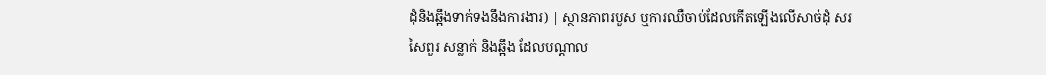ដុំនិងឆ្អឹងទាក់ទងនឹងការងារ) | ស្ថានភាពរបួស ឬការឈឺចាប់ដែលកើតឡើងលើសាច់ដុំ សរសៃពួរ សន្លាក់ និងឆ្អឹង ដែលបណ្តាល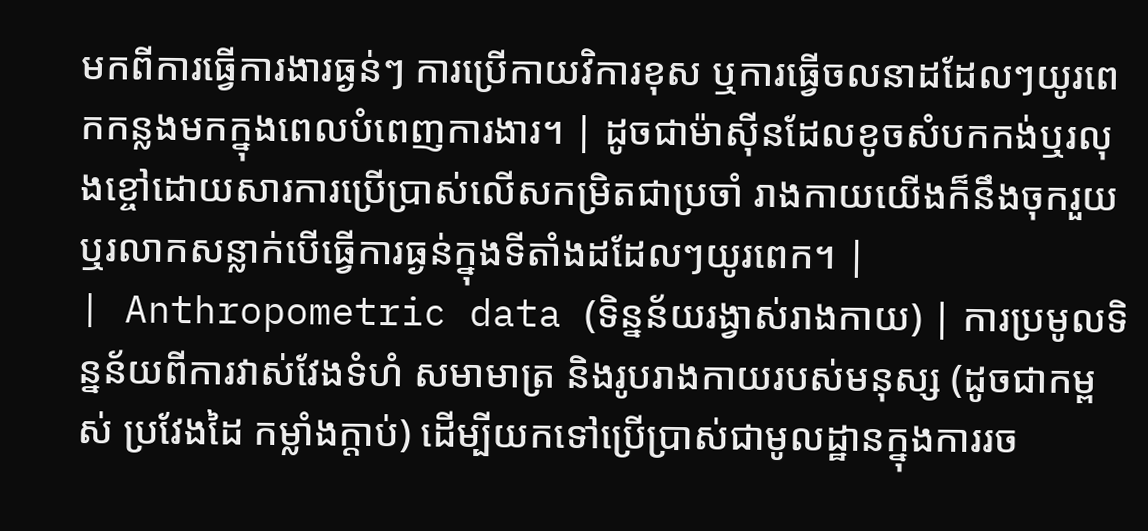មកពីការធ្វើការងារធ្ងន់ៗ ការប្រើកាយវិការខុស ឬការធ្វើចលនាដដែលៗយូរពេកកន្លងមកក្នុងពេលបំពេញការងារ។ | ដូចជាម៉ាស៊ីនដែលខូចសំបកកង់ឬរលុងខ្ចៅដោយសារការប្រើប្រាស់លើសកម្រិតជាប្រចាំ រាងកាយយើងក៏នឹងចុករួយឬរលាកសន្លាក់បើធ្វើការធ្ងន់ក្នុងទីតាំងដដែលៗយូរពេក។ |
| Anthropometric data (ទិន្នន័យរង្វាស់រាងកាយ) | ការប្រមូលទិន្នន័យពីការវាស់វែងទំហំ សមាមាត្រ និងរូបរាងកាយរបស់មនុស្ស (ដូចជាកម្ពស់ ប្រវែងដៃ កម្លាំងក្តាប់) ដើម្បីយកទៅប្រើប្រាស់ជាមូលដ្ឋានក្នុងការរច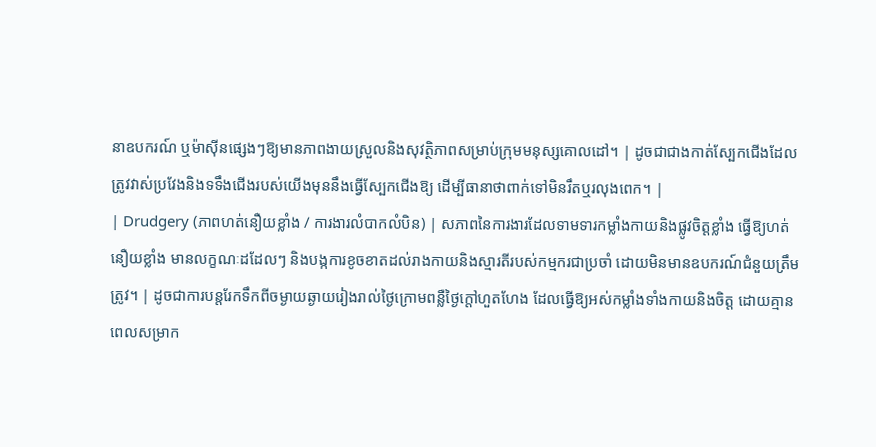នាឧបករណ៍ ឬម៉ាស៊ីនផ្សេងៗឱ្យមានភាពងាយស្រួលនិងសុវត្ថិភាពសម្រាប់ក្រុមមនុស្សគោលដៅ។ | ដូចជាជាងកាត់ស្បែកជើងដែលត្រូវវាស់ប្រវែងនិងទទឹងជើងរបស់យើងមុននឹងធ្វើស្បែកជើងឱ្យ ដើម្បីធានាថាពាក់ទៅមិនរឹតឬរលុងពេក។ |
| Drudgery (ភាពហត់នឿយខ្លាំង / ការងារលំបាកលំបិន) | សភាពនៃការងារដែលទាមទារកម្លាំងកាយនិងផ្លូវចិត្តខ្លាំង ធ្វើឱ្យហត់នឿយខ្លាំង មានលក្ខណៈដដែលៗ និងបង្កការខូចខាតដល់រាងកាយនិងស្មារតីរបស់កម្មករជាប្រចាំ ដោយមិនមានឧបករណ៍ជំនួយត្រឹមត្រូវ។ | ដូចជាការបន្តរែកទឹកពីចម្ងាយឆ្ងាយរៀងរាល់ថ្ងៃក្រោមពន្លឺថ្ងៃក្តៅហួតហែង ដែលធ្វើឱ្យអស់កម្លាំងទាំងកាយនិងចិត្ត ដោយគ្មានពេលសម្រាក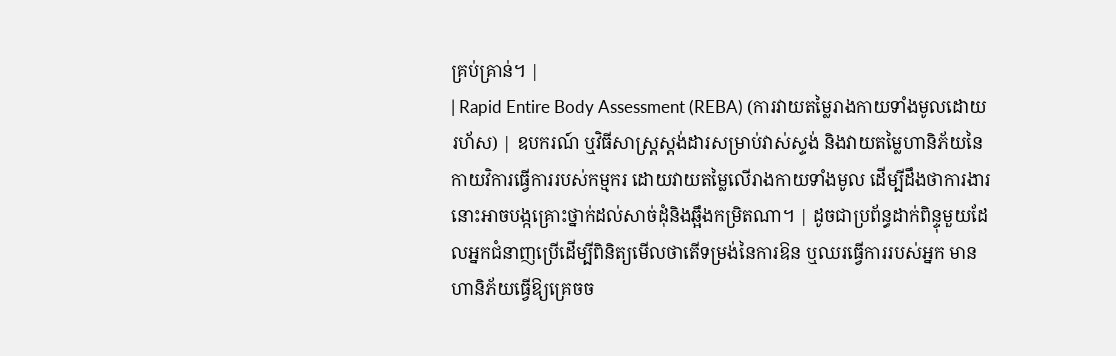គ្រប់គ្រាន់។ |
| Rapid Entire Body Assessment (REBA) (ការវាយតម្លៃរាងកាយទាំងមូលដោយរហ័ស) | ឧបករណ៍ ឬវិធីសាស្ត្រស្តង់ដារសម្រាប់វាស់ស្ទង់ និងវាយតម្លៃហានិភ័យនៃកាយវិការធ្វើការរបស់កម្មករ ដោយវាយតម្លៃលើរាងកាយទាំងមូល ដើម្បីដឹងថាការងារនោះអាចបង្កគ្រោះថ្នាក់ដល់សាច់ដុំនិងឆ្អឹងកម្រិតណា។ | ដូចជាប្រព័ន្ធដាក់ពិន្ទុមួយដែលអ្នកជំនាញប្រើដើម្បីពិនិត្យមើលថាតើទម្រង់នៃការឱន ឬឈរធ្វើការរបស់អ្នក មានហានិភ័យធ្វើឱ្យគ្រេចច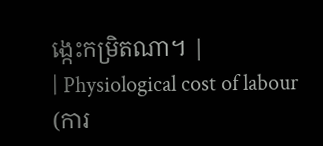ង្កេះកម្រិតណា។ |
| Physiological cost of labour (ការ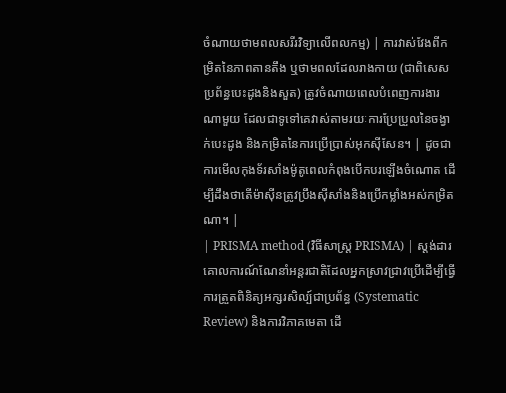ចំណាយថាមពលសរីរវិទ្យាលើពលកម្ម) | ការវាស់វែងពីកម្រិតនៃភាពតានតឹង ឬថាមពលដែលរាងកាយ (ជាពិសេសប្រព័ន្ធបេះដូងនិងសួត) ត្រូវចំណាយពេលបំពេញការងារណាមួយ ដែលជាទូទៅគេវាស់តាមរយៈការប្រែប្រួលនៃចង្វាក់បេះដូង និងកម្រិតនៃការប្រើប្រាស់អុកស៊ីសែន។ | ដូចជាការមើលកុងទ័រសាំងម៉ូតូពេលកំពុងបើកបរឡើងចំណោត ដើម្បីដឹងថាតើម៉ាស៊ីនត្រូវប្រឹងស៊ីសាំងនិងប្រើកម្លាំងអស់កម្រិតណា។ |
| PRISMA method (វិធីសាស្ត្រ PRISMA) | ស្តង់ដារគោលការណ៍ណែនាំអន្តរជាតិដែលអ្នកស្រាវជ្រាវប្រើដើម្បីធ្វើការត្រួតពិនិត្យអក្សរសិល្ប៍ជាប្រព័ន្ធ (Systematic Review) និងការវិភាគមេតា ដើ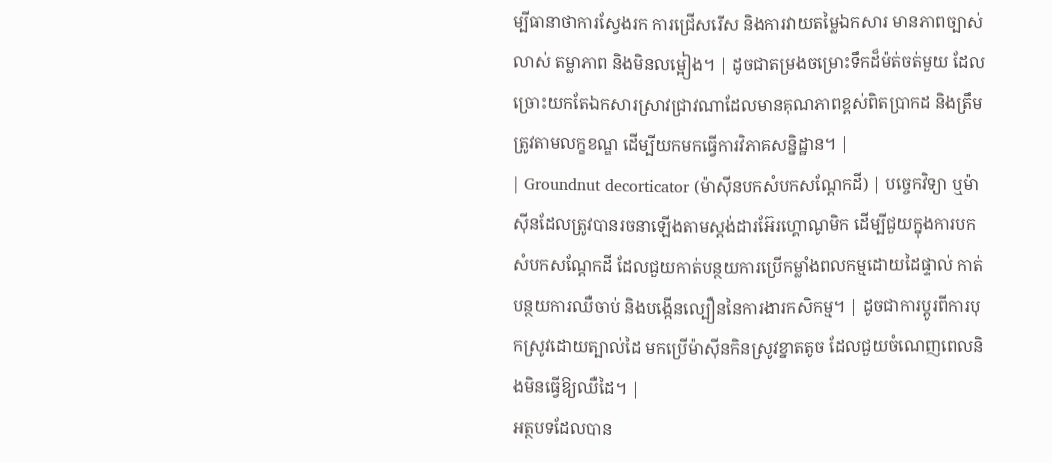ម្បីធានាថាការស្វែងរក ការជ្រើសរើស និងការវាយតម្លៃឯកសារ មានភាពច្បាស់លាស់ តម្លាភាព និងមិនលម្អៀង។ | ដូចជាតម្រងចម្រោះទឹកដ៏ម៉ត់ចត់មួយ ដែលច្រោះយកតែឯកសារស្រាវជ្រាវណាដែលមានគុណភាពខ្ពស់ពិតប្រាកដ និងត្រឹមត្រូវតាមលក្ខខណ្ឌ ដើម្បីយកមកធ្វើការវិភាគសន្និដ្ឋាន។ |
| Groundnut decorticator (ម៉ាស៊ីនបកសំបកសណ្តែកដី) | បច្ចេកវិទ្យា ឬម៉ាស៊ីនដែលត្រូវបានរចនាឡើងតាមស្តង់ដារអ៊ែរហ្គោណូមិក ដើម្បីជួយក្នុងការបកសំបកសណ្តែកដី ដែលជួយកាត់បន្ថយការប្រើកម្លាំងពលកម្មដោយដៃផ្ទាល់ កាត់បន្ថយការឈឺចាប់ និងបង្កើនល្បឿននៃការងារកសិកម្ម។ | ដូចជាការប្តូរពីការបុកស្រូវដោយត្បាល់ដៃ មកប្រើម៉ាស៊ីនកិនស្រូវខ្នាតតូច ដែលជួយចំណេញពេលនិងមិនធ្វើឱ្យឈឺដៃ។ |
អត្ថបទដែលបាន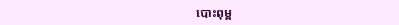បោះពុម្ព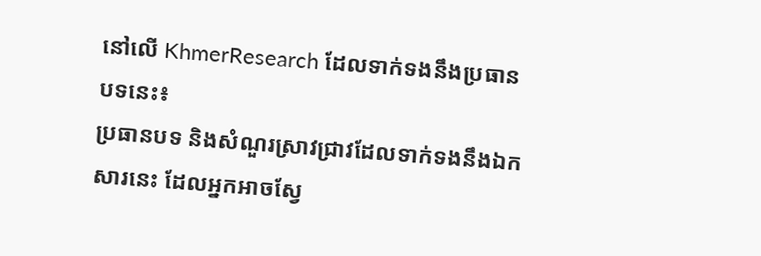នៅលើ KhmerResearch ដែលទាក់ទងនឹងប្រធានបទនេះ៖
ប្រធានបទ និងសំណួរស្រាវជ្រាវដែលទាក់ទងនឹងឯកសារនេះ ដែលអ្នកអាចស្វែ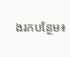ងរកបន្ថែម៖